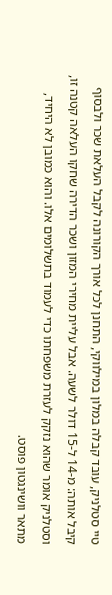טיי סטלניק, עובד קבלה במלון במילווקי, התחנן לכל אורך הקורונה לקבל העלאת שכר ולבסוף קיבל אותה: מ-14 ל-15 דולר לשעה. אבל עליית מחירי המזון ושכר הדירה שחקו העלאה קטנה זו, וסטלניק אומר שהוא נזקק לעזרת משפחתו כדי לעמוד בתשלומים אלו. והוא כמובן לא היחיד, מתאר וושינגטון פוסט.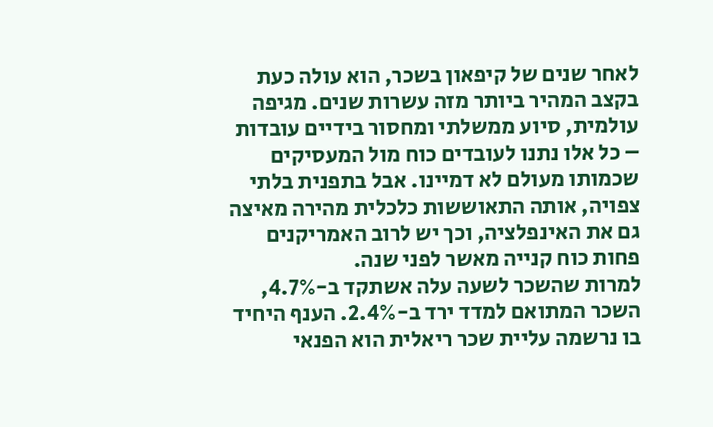לאחר שנים של קיפאון בשכר, הוא עולה כעת בקצב המהיר ביותר מזה עשרות שנים. מגיפה עולמית, סיוע ממשלתי ומחסור בידיים עובדות – כל אלו נתנו לעובדים כוח מול המעסיקים שכמותו מעולם לא דמיינו. אבל בתפנית בלתי צפויה, אותה התאוששות כלכלית מהירה מאיצה גם את האינפלציה, וכך יש לרוב האמריקנים פחות כוח קנייה מאשר לפני שנה.
למרות שהשכר לשעה עלה אשתקד ב-4.7%, השכר המתואם למדד ירד ב-2.4%. הענף היחיד בו נרשמה עליית שכר ריאלית הוא הפנאי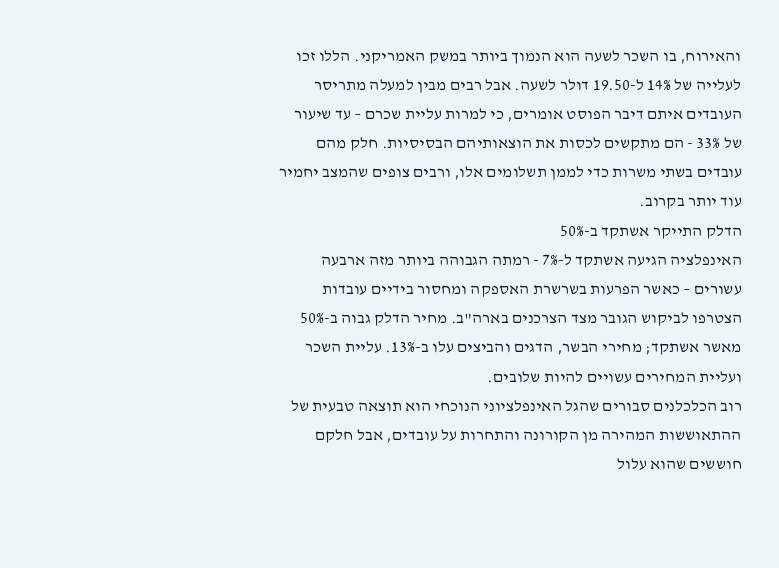והאירוח, בו השכר לשעה הוא הנמוך ביותר במשק האמריקני. הללו זכו לעלייה של 14% ל-19.50 דולר לשעה. אבל רבים מבין למעלה מתריסר העובדים איתם דיבר הפוסט אומרים, כי למרות עליית שכרם – עד שיעור של 33% - הם מתקשים לכסות את הוצאותיהם הבסיסיות. חלק מהם עובדים בשתי משרות כדי לממן תשלומים אלו, ורבים צופים שהמצב יחמיר עוד יותר בקרוב.
הדלק התייקר אשתקד ב-50%
האינפלציה הגיעה אשתקד ל-7% - רמתה הגבוהה ביותר מזה ארבעה עשורים – כאשר הפרעות בשרשרת האספקה ומחסור בידיים עובדות הצטרפו לביקוש הגובר מצד הצרכנים בארה"ב. מחיר הדלק גבוה ב-50% מאשר אשתקד; מחירי הבשר, הדגים והביצים עלו ב-13%. עליית השכר ועליית המחירים עשויים להיות שלובים.
רוב הכלכלנים סבורים שהגל האינפלציוני הנוכחי הוא תוצאה טבעית של ההתאוששות המהירה מן הקורונה והתחרות על עובדים, אבל חלקם חוששים שהוא עלול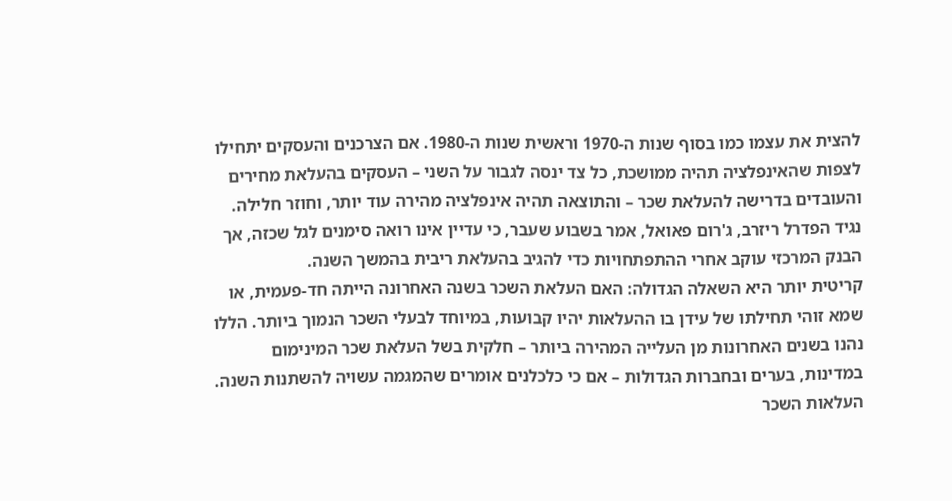להצית את עצמו כמו בסוף שנות ה-1970 וראשית שנות ה-1980. אם הצרכנים והעסקים יתחילו לצפות שהאינפלציה תהיה ממושכת, כל צד ינסה לגבור על השני – העסקים בהעלאת מחירים והעובדים בדרישה להעלאת שכר – והתוצאה תהיה אינפלציה מהירה עוד יותר, וחוזר חלילה. נגיד הפדרל ריזרב, ג'רום פאואל, אמר בשבוע שעבר, כי עדיין אינו רואה סימנים לגל שכזה, אך הבנק המרכזי עוקב אחרי ההתפתחויות כדי להגיב בהעלאת ריבית בהמשך השנה.
קריטית יותר היא השאלה הגדולה: האם העלאת השכר בשנה האחרונה הייתה חד-פעמית, או שמא זוהי תחילתו של עידן בו ההעלאות יהיו קבועות, במיוחד לבעלי השכר הנמוך ביותר. הללו נהנו בשנים האחרונות מן העלייה המהירה ביותר – חלקית בשל העלאת שכר המינימום במדינות, בערים ובחברות הגדולות – אם כי כלכלנים אומרים שהמגמה עשויה להשתנות השנה.
העלאות השכר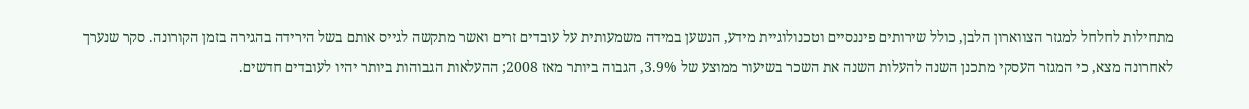מתחילות לחלחל למגזר הצווארון הלבן, כולל שירותים פיננסיים וטכנולוגיית מידע, הנשען במידה משמעותית על עובדים זרים ואשר מתקשה לגייס אותם בשל הירידה בהגירה בזמן הקורונה. סקר שנערך לאחרונה מצא, כי המגזר העסקי מתכנן השנה להעלות השנה את השכר בשיעור ממוצע של 3.9%, הגבוה ביותר מאז 2008; ההעלאות הגבוהות ביותר יהיו לעובדים חדשים.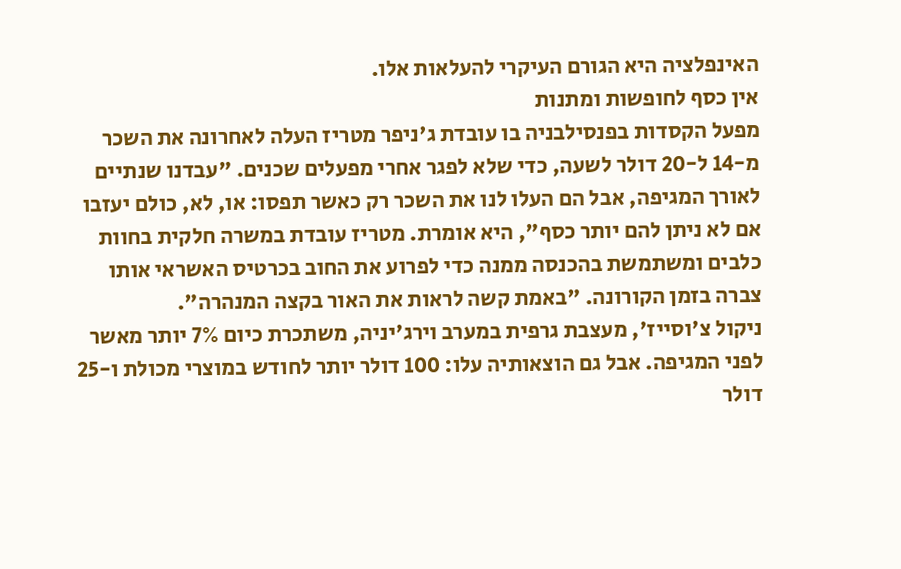האינפלציה היא הגורם העיקרי להעלאות אלו.
אין כסף לחופשות ומתנות
מפעל הקסדות בפנסילבניה בו עובדת ג'ניפר מטריז העלה לאחרונה את השכר מ-14 ל-20 דולר לשעה, כדי שלא לפגר אחרי מפעלים שכנים. "עבדנו שנתיים לאורך המגיפה, אבל הם העלו לנו את השכר רק כאשר תפסו: או, לא, כולם יעזבו אם לא ניתן להם יותר כסף", היא אומרת. מטריז עובדת במשרה חלקית בחוות כלבים ומשתמשת בהכנסה ממנה כדי לפרוע את החוב בכרטיס האשראי אותו צברה בזמן הקורונה. "באמת קשה לראות את האור בקצה המנהרה".
ניקול צ'וסייז', מעצבת גרפית במערב וירג'יניה, משתכרת כיום 7% יותר מאשר לפני המגיפה. אבל גם הוצאותיה עלו: 100 דולר יותר לחודש במוצרי מכולת ו-25 דולר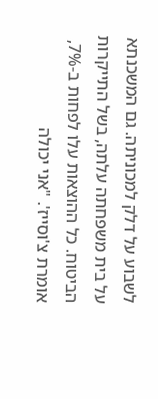לשבוע על דלק למכוניתה. גם המשכנתא על בית משפחתה עלתה, בשל התייקרות הביטוח. כל ההוצאות עלו לפחות ב-7%, אומרת צ'וסייז'. "אני יכולה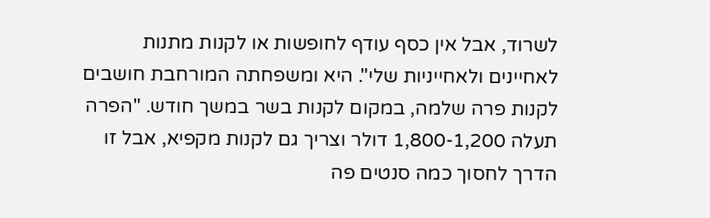לשרוד, אבל אין כסף עודף לחופשות או לקנות מתנות לאחיינים ולאחייניות שלי". היא ומשפחתה המורחבת חושבים לקנות פרה שלמה, במקום לקנות בשר במשך חודש. "הפרה תעלה 1,800-1,200 דולר וצריך גם לקנות מקפיא, אבל זו הדרך לחסוך כמה סנטים פה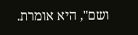ושם", היא אומרת.